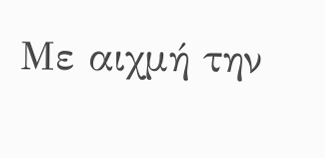Με αιχμή την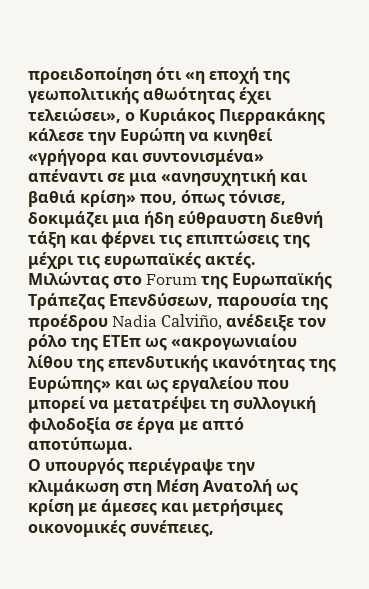προειδοποίηση ότι «η εποχή της γεωπολιτικής αθωότητας έχει τελειώσει», ο Κυριάκος Πιερρακάκης κάλεσε την Ευρώπη να κινηθεί «γρήγορα και συντονισμένα» απέναντι σε μια «ανησυχητική και βαθιά κρίση» που, όπως τόνισε, δοκιμάζει μια ήδη εύθραυστη διεθνή τάξη και φέρνει τις επιπτώσεις της μέχρι τις ευρωπαϊκές ακτές. Μιλώντας στο Forum της Ευρωπαϊκής Τράπεζας Επενδύσεων, παρουσία της προέδρου Nadia Calviño, ανέδειξε τον ρόλο της ΕΤΕπ ως «ακρογωνιαίου λίθου της επενδυτικής ικανότητας της Ευρώπης» και ως εργαλείου που μπορεί να μετατρέψει τη συλλογική φιλοδοξία σε έργα με απτό αποτύπωμα.
Ο υπουργός περιέγραψε την κλιμάκωση στη Μέση Ανατολή ως κρίση με άμεσες και μετρήσιμες οικονομικές συνέπειες,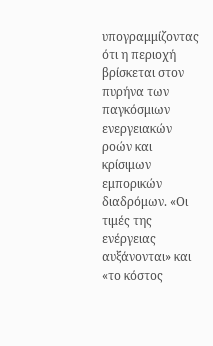υπογραμμίζοντας ότι η περιοχή βρίσκεται στον πυρήνα των παγκόσμιων ενεργειακών ροών και κρίσιμων εμπορικών διαδρόμων. «Οι τιμές της ενέργειας αυξάνονται» και «το κόστος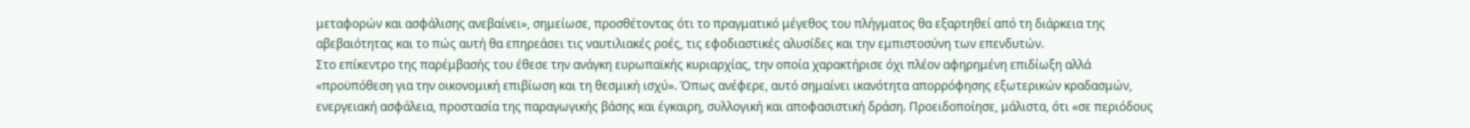μεταφορών και ασφάλισης ανεβαίνει», σημείωσε, προσθέτοντας ότι το πραγματικό μέγεθος του πλήγματος θα εξαρτηθεί από τη διάρκεια της αβεβαιότητας και το πώς αυτή θα επηρεάσει τις ναυτιλιακές ροές, τις εφοδιαστικές αλυσίδες και την εμπιστοσύνη των επενδυτών.
Στο επίκεντρο της παρέμβασής του έθεσε την ανάγκη ευρωπαϊκής κυριαρχίας, την οποία χαρακτήρισε όχι πλέον αφηρημένη επιδίωξη αλλά «προϋπόθεση για την οικονομική επιβίωση και τη θεσμική ισχύ». Όπως ανέφερε, αυτό σημαίνει ικανότητα απορρόφησης εξωτερικών κραδασμών, ενεργειακή ασφάλεια, προστασία της παραγωγικής βάσης και έγκαιρη, συλλογική και αποφασιστική δράση. Προειδοποίησε, μάλιστα, ότι «σε περιόδους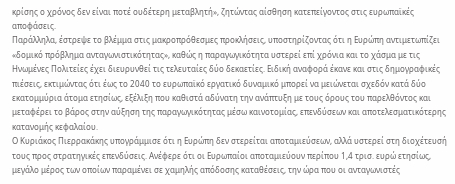κρίσης ο χρόνος δεν είναι ποτέ ουδέτερη μεταβλητή», ζητώντας αίσθηση κατεπείγοντος στις ευρωπαϊκές αποφάσεις.
Παράλληλα, έστρεψε το βλέμμα στις μακροπρόθεσμες προκλήσεις, υποστηρίζοντας ότι η Ευρώπη αντιμετωπίζει «δομικό πρόβλημα ανταγωνιστικότητας», καθώς η παραγωγικότητα υστερεί επί χρόνια και το χάσμα με τις Ηνωμένες Πολιτείες έχει διευρυνθεί τις τελευταίες δύο δεκαετίες. Ειδική αναφορά έκανε και στις δημογραφικές πιέσεις, εκτιμώντας ότι έως το 2040 το ευρωπαϊκό εργατικό δυναμικό μπορεί να μειώνεται σχεδόν κατά δύο εκατομμύρια άτομα ετησίως, εξέλιξη που καθιστά αδύνατη την ανάπτυξη με τους όρους του παρελθόντος και μεταφέρει το βάρος στην αύξηση της παραγωγικότητας μέσω καινοτομίας, επενδύσεων και αποτελεσματικότερης κατανομής κεφαλαίου.
Ο Κυριάκος Πιερρακάκης υπογράμμισε ότι η Ευρώπη δεν στερείται αποταμιεύσεων, αλλά υστερεί στη διοχέτευσή τους προς στρατηγικές επενδύσεις. Ανέφερε ότι οι Ευρωπαίοι αποταμιεύουν περίπου 1,4 τρισ. ευρώ ετησίως, μεγάλο μέρος των οποίων παραμένει σε χαμηλής απόδοσης καταθέσεις, την ώρα που οι ανταγωνιστές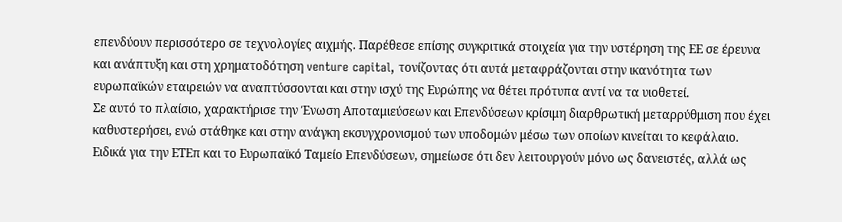επενδύουν περισσότερο σε τεχνολογίες αιχμής. Παρέθεσε επίσης συγκριτικά στοιχεία για την υστέρηση της ΕΕ σε έρευνα και ανάπτυξη και στη χρηματοδότηση venture capital, τονίζοντας ότι αυτά μεταφράζονται στην ικανότητα των ευρωπαϊκών εταιρειών να αναπτύσσονται και στην ισχύ της Ευρώπης να θέτει πρότυπα αντί να τα υιοθετεί.
Σε αυτό το πλαίσιο, χαρακτήρισε την Ένωση Αποταμιεύσεων και Επενδύσεων κρίσιμη διαρθρωτική μεταρρύθμιση που έχει καθυστερήσει, ενώ στάθηκε και στην ανάγκη εκσυγχρονισμού των υποδομών μέσω των οποίων κινείται το κεφάλαιο. Ειδικά για την ΕΤΕπ και το Ευρωπαϊκό Ταμείο Επενδύσεων, σημείωσε ότι δεν λειτουργούν μόνο ως δανειστές, αλλά ως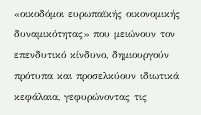«οικοδόμοι ευρωπαϊκής οικονομικής δυναμικότητας» που μειώνουν τον επενδυτικό κίνδυνο, δημιουργούν πρότυπα και προσελκύουν ιδιωτικά κεφάλαια, γεφυρώνοντας τις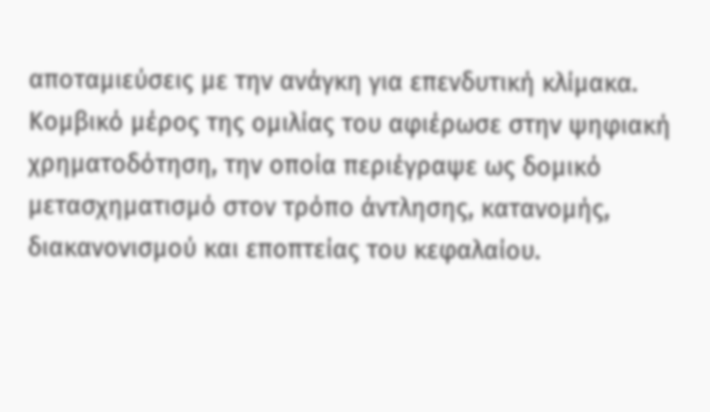αποταμιεύσεις με την ανάγκη για επενδυτική κλίμακα.
Κομβικό μέρος της ομιλίας του αφιέρωσε στην ψηφιακή χρηματοδότηση, την οποία περιέγραψε ως δομικό μετασχηματισμό στον τρόπο άντλησης, κατανομής, διακανονισμού και εποπτείας του κεφαλαίου.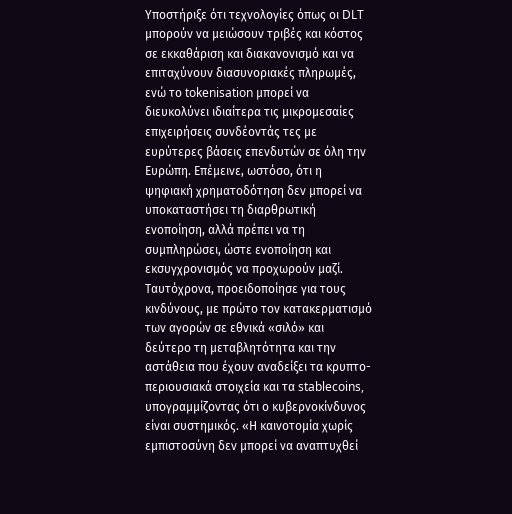Υποστήριξε ότι τεχνολογίες όπως οι DLT μπορούν να μειώσουν τριβές και κόστος σε εκκαθάριση και διακανονισμό και να επιταχύνουν διασυνοριακές πληρωμές, ενώ το tokenisation μπορεί να διευκολύνει ιδιαίτερα τις μικρομεσαίες επιχειρήσεις συνδέοντάς τες με ευρύτερες βάσεις επενδυτών σε όλη την Ευρώπη. Επέμεινε, ωστόσο, ότι η ψηφιακή χρηματοδότηση δεν μπορεί να υποκαταστήσει τη διαρθρωτική ενοποίηση, αλλά πρέπει να τη συμπληρώσει, ώστε ενοποίηση και εκσυγχρονισμός να προχωρούν μαζί.
Ταυτόχρονα, προειδοποίησε για τους κινδύνους, με πρώτο τον κατακερματισμό των αγορών σε εθνικά «σιλό» και δεύτερο τη μεταβλητότητα και την αστάθεια που έχουν αναδείξει τα κρυπτο-περιουσιακά στοιχεία και τα stablecoins, υπογραμμίζοντας ότι ο κυβερνοκίνδυνος είναι συστημικός. «Η καινοτομία χωρίς εμπιστοσύνη δεν μπορεί να αναπτυχθεί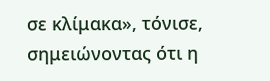σε κλίμακα», τόνισε, σημειώνοντας ότι η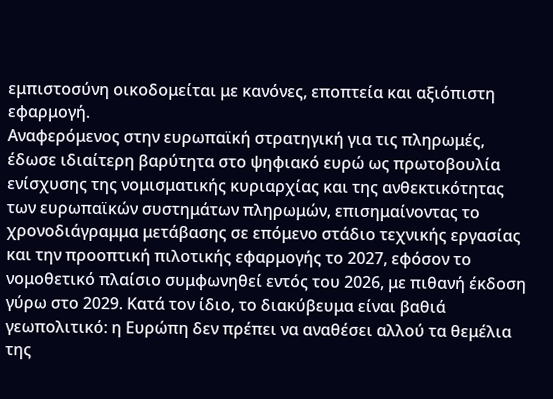εμπιστοσύνη οικοδομείται με κανόνες, εποπτεία και αξιόπιστη εφαρμογή.
Αναφερόμενος στην ευρωπαϊκή στρατηγική για τις πληρωμές, έδωσε ιδιαίτερη βαρύτητα στο ψηφιακό ευρώ ως πρωτοβουλία ενίσχυσης της νομισματικής κυριαρχίας και της ανθεκτικότητας των ευρωπαϊκών συστημάτων πληρωμών, επισημαίνοντας το χρονοδιάγραμμα μετάβασης σε επόμενο στάδιο τεχνικής εργασίας και την προοπτική πιλοτικής εφαρμογής το 2027, εφόσον το νομοθετικό πλαίσιο συμφωνηθεί εντός του 2026, με πιθανή έκδοση γύρω στο 2029. Κατά τον ίδιο, το διακύβευμα είναι βαθιά γεωπολιτικό: η Ευρώπη δεν πρέπει να αναθέσει αλλού τα θεμέλια της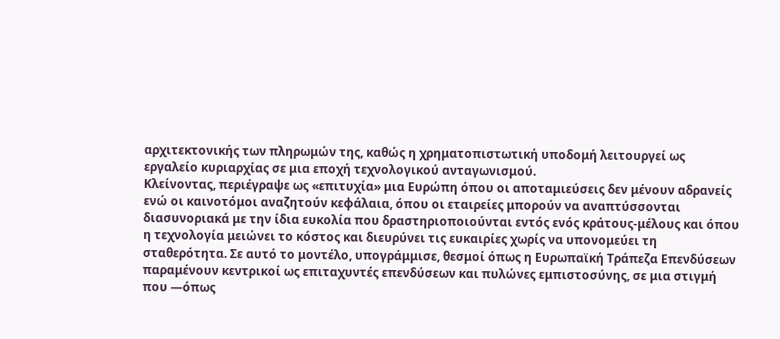αρχιτεκτονικής των πληρωμών της, καθώς η χρηματοπιστωτική υποδομή λειτουργεί ως εργαλείο κυριαρχίας σε μια εποχή τεχνολογικού ανταγωνισμού.
Κλείνοντας, περιέγραψε ως «επιτυχία» μια Ευρώπη όπου οι αποταμιεύσεις δεν μένουν αδρανείς ενώ οι καινοτόμοι αναζητούν κεφάλαια, όπου οι εταιρείες μπορούν να αναπτύσσονται διασυνοριακά με την ίδια ευκολία που δραστηριοποιούνται εντός ενός κράτους-μέλους και όπου η τεχνολογία μειώνει το κόστος και διευρύνει τις ευκαιρίες χωρίς να υπονομεύει τη σταθερότητα. Σε αυτό το μοντέλο, υπογράμμισε, θεσμοί όπως η Ευρωπαϊκή Τράπεζα Επενδύσεων παραμένουν κεντρικοί ως επιταχυντές επενδύσεων και πυλώνες εμπιστοσύνης, σε μια στιγμή που —όπως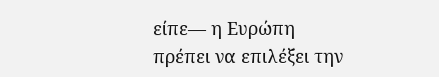είπε— η Ευρώπη πρέπει να επιλέξει την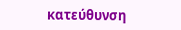κατεύθυνση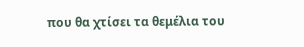που θα χτίσει τα θεμέλια του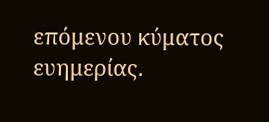επόμενου κύματος ευημερίας.